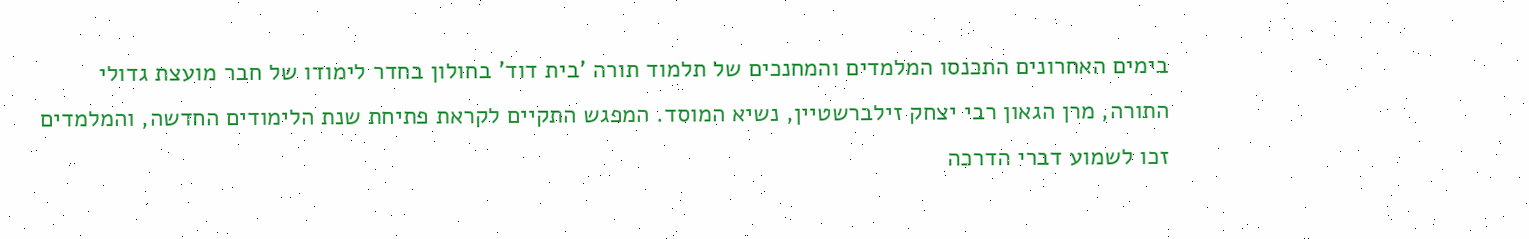בימים האחרונים התכנסו המלמדים והמחנכים של תלמוד תורה 'בית דוד' בחולון בחדר לימודו של חבר מועצת גדולי התורה, מרן הגאון רבי יצחק זילברשטיין, נשיא המוסד. המפגש התקיים לקראת פתיחת שנת הלימודים החדשה, והמלמדים זכו לשמוע דברי הדרכה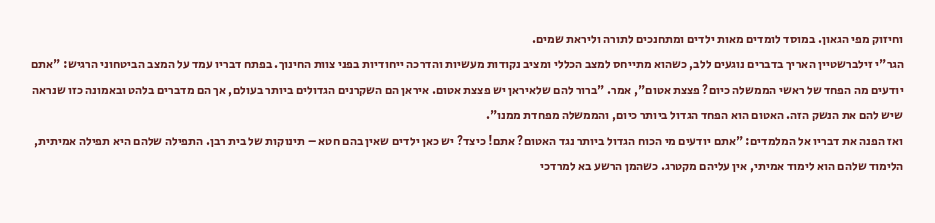וחיזוק מפי הגאון. במוסד לומדים מאות ילדים ומתחנכים לתורה וליראת שמים.
הגר"י זילברשטיין האריך בדברים נוגעים ללב, כשהוא מתייחס למצב הכללי ומציב נקודות מעשיות והדרכה ייחודיות בפני צוות החינוך. בפתח דבריו עמד על המצב הביטחוני הרגיש: "אתם יודעים מה הפחד של ראשי הממשלה כיום? פצצת אטום", אמר. "ברור להם שלאיראן יש פצצת אטום. איראן הם השקרנים הגדולים ביותר בעולם, אך הם מדברים בלהט ובאמונה כזו שנראה שיש להם את הנשק הזה. האטום הוא הפחד הגדול ביותר כיום, והממשלה מפחדת ממנו".
ואז הפנה את דבריו אל המלמדים: "אתם יודעים מי הכוח הגדול ביותר נגד האטום? אתם! כיצד? יש כאן ילדים שאין בהם חטא – תינוקות של בית רבן. התפילה שלהם היא תפילה אמיתית, הלימוד שלהם הוא לימוד אמיתי, אין עליהם מקטרג. כשהמן הרשע בא למרדכי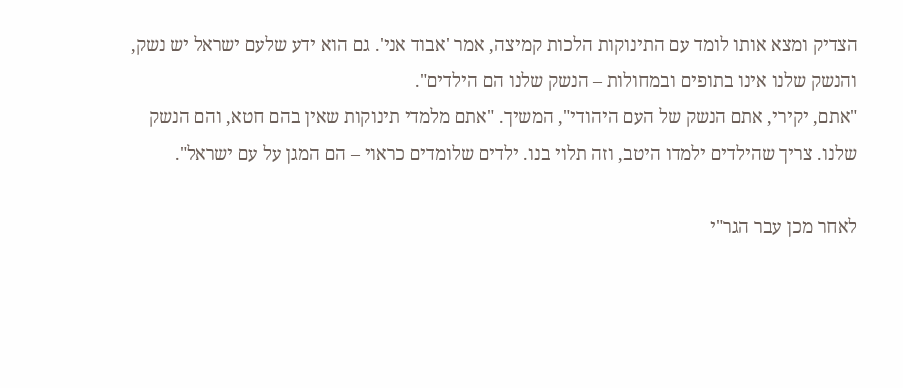הצדיק ומצא אותו לומד עם התינוקות הלכות קמיצה, אמר 'אבוד אני'. גם הוא ידע שלעם ישראל יש נשק, והנשק שלנו אינו בתופים ובמחולות – הנשק שלנו הם הילדים".
"אתם, יקירי, אתם הנשק של העם היהודי", המשיך. "אתם מלמדי תינוקות שאין בהם חטא, והם הנשק שלנו. צריך שהילדים ילמדו היטב, וזה תלוי בנו. ילדים שלומדים כראוי – הם המגן על עם ישראל".

לאחר מכן עבר הגר"י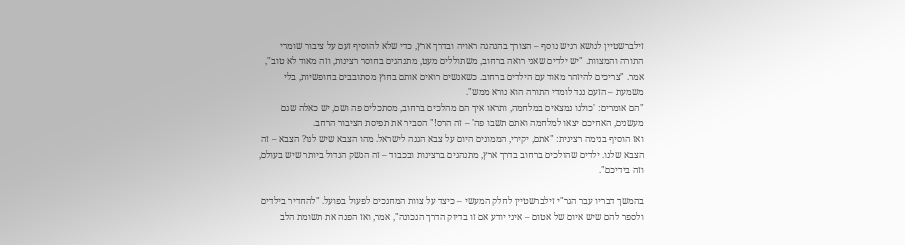זילברשטיין לנושא רגיש נוסף – הצורך בהנהגה ראויה ובדרך ארץ, כדי שלא להוסיף זעם על ציבור שומרי התורה והמצוות. "יש ילדים שאני רואה ברחוב, משתוללים מעט, מתנהגים בחוסר רצינות, וזה מאוד לא טוב", אמר. "צריכים להיזהר מאוד עם הילדים ברחוב. כשאנשים רואים אותם בחוץ מסתובבים בחופשיות, בלי משמעת – הזעם נגד לומדי התורה הוא נורא ממש".
"הם אומרים: 'כולנו נמצאים במלחמה, ותראו איך הם מהלכים ברחוב, מסתכלים פה ושם, יש כאלה שגם מעשנים, האחיכם יצאו למלחמה ואתם תשבו פה' – זה הרס!" הסביר את תפיסת הציבור הרחב.
ואז הוסיף בנימה רצינית: "אתם, יקירי, הממונים היום על צבא הגנה לישראל. מהו הצבא שיש לנו? הצבא – זה הצבא שלנו. ילדים שהולכים ברחוב בדרך ארץ, מתנהגים ברצינות ובכבוד – זה הנשק הגדול ביותר שיש בעולם, וזה בידיכם".

בהמשך דבריו עבר הגר"י זילברשטיין לחלק המעשי – כיצד על צוות המחנכים לפעול בפועל. "להחדיר בילדים ולספר להם שיש איום של אטום – איני יודע אם זו בדיוק הדרך הנכונה", אמר, ואז הפנה את תשומת הלב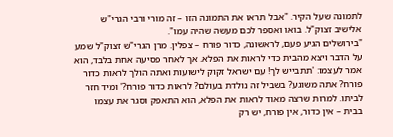לתמונה שעל הקיר. "אבל תראו את התמונה הזו – זה מורי ורבי הגרי"ש אלישיב זצוק"ל. בואו ואספר לכם מעשה שהיה עמו".
"בירושלים הגיע פעם, לראשונה, כדור פורח – צפלין. מרן הגרי"ש זצוק"ל שמע על הדבר ויצא מהבית כדי לראות את הפלא. אך לאחר פסיעה אחת בלבד, הוא אמר לעצמו: 'תתבייש לך! עם ישראל זקוק לישועות ואתה הולך לראות כדור פורח? אתה משוגע? בשביל זה נולדת בעולם? לראות כדור פורח?' ומיד חזר לביתו. למרות שרצה מאוד לראות את הפלא, הוא התאפק וסגר את עצמו בבית – אין כדור, אין פורח, יש רק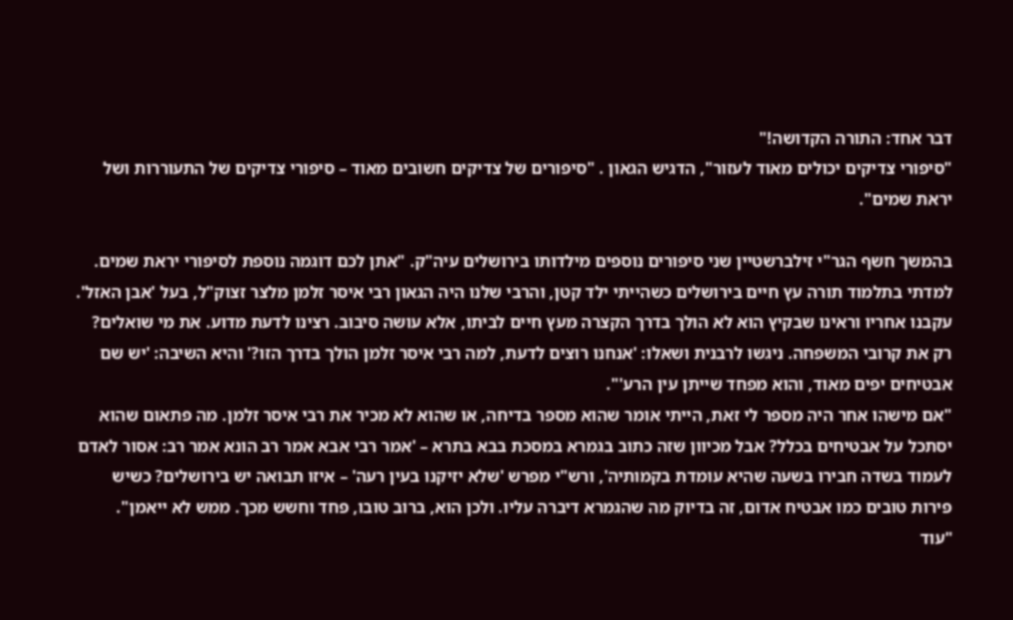דבר אחד: התורה הקדושה!"
"סיפורי צדיקים יכולים מאוד לעזור", הדגיש הגאון . "סיפורים של צדיקים חשובים מאוד – סיפורי צדיקים של התעוררות ושל יראת שמים".

בהמשך חשף הגר"י זילברשטיין שני סיפורים נוספים מילדותו בירושלים עיה"ק. "אתן לכם דוגמה נוספת לסיפורי יראת שמים. למדתי בתלמוד תורה עץ חיים בירושלים כשהייתי ילד קטן, והרבי שלנו היה הגאון רבי איסר זלמן מלצר זצוק"ל, בעל 'אבן האזל'. עקבנו אחריו וראינו שבקיץ הוא לא הולך בדרך הקצרה מעץ חיים לביתו, אלא עושה סיבוב. רצינו לדעת מדוע. את מי שואלים? רק את קרובי המשפחה. ניגשו לרבנית ושאלו: 'אנחנו רוצים לדעת, למה רבי איסר זלמן הולך בדרך הזו?' והיא השיבה: 'יש שם אבטיחים יפים מאוד, והוא מפחד שייתן עין הרע'".
"אם מישהו אחר היה מספר לי זאת, הייתי אומר שהוא מספר בדיחה, או שהוא לא מכיר את רבי איסר זלמן. מה פתאום שהוא יסתכל על אבטיחים בכלל? אבל מכיוון שזה כתוב בגמרא במסכת בבא בתרא – 'אמר רבי אבא אמר רב הונא אמר רב: אסור לאדם לעמוד בשדה חבירו בשעה שהיא עומדת בקמותיה', ורש"י מפרש 'שלא יזיקנו בעין רעה' – איזו תבואה יש בירושלים? כשיש פירות טובים כמו אבטיח אדום, זה בדיוק מה שהגמרא דיברה עליו. ולכן הוא, ברוב טובו, פחד וחשש מכך. ממש לא ייאמן".
"עוד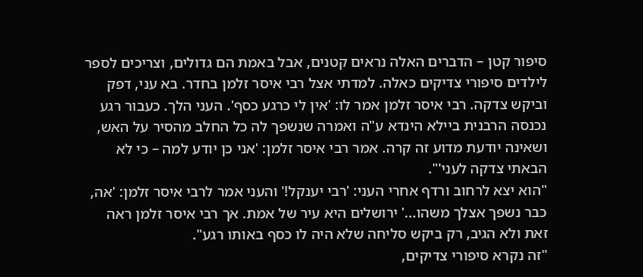סיפור קטן – הדברים האלה נראים קטנים, אבל באמת הם גדולים, וצריכים לספר לילדים סיפורי צדיקים כאלה. למדתי אצל רבי איסר זלמן בחדר. בא עני, דפק וביקש צדקה. רבי איסר זלמן אמר לו: 'אין לי כרגע כסף'. העני הלך. כעבור רגע נכנסה הרבנית ביילא הינדא ע"ה ואמרה שנשפך לה כל החלב מהסיר על האש, ושאינה יודעת מדוע זה קרה. אמר רבי איסר זלמן: 'אני כן יודע למה – כי לא הבאתי צדקה לעני'".
"הוא יצא לרחוב ורדף אחרי העני: 'רבי יענקל!' והעני אמר לרבי איסר זלמן: 'אה, כבר נשפך אצלך משהו...' ירושלים היא עיר של אמת. אך רבי איסר זלמן ראה זאת ולא הגיב, רק ביקש סליחה שלא היה לו כסף באותו רגע".
"זה נקרא סיפורי צדיקים,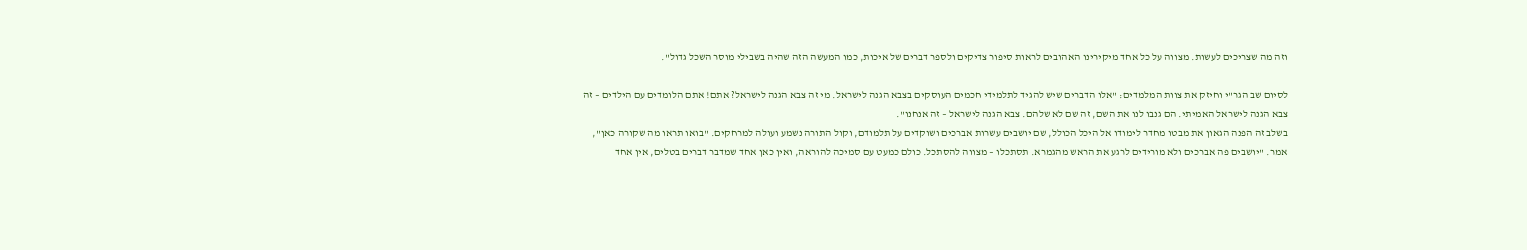וזה מה שצריכים לעשות. מצווה על כל אחד מיקירינו האהובים לראות סיפור צדיקים ולספר דברים של איכות, כמו המעשה הזה שהיה בשבילי מוסר השכל גדול".

לסיום שב הגר"י וחיזק את צוות המלמדים: "אלו הדברים שיש להגיד לתלמידי חכמים העוסקים בצבא הגנה לישראל. מי זה צבא הגנה לישראל? אתם! אתם הלומדים עם הילדים – זה צבא הגנה לישראל האמיתי. הם גנבו לנו את השם, זה שם לא שלהם. צבא הגנה לישראל – זה אנחנו".
בשלב זה הפנה הגאון את מבטו מחדר לימודו אל היכל הכולל, שם יושבים עשרות אברכים ושוקדים על תלמודם, וקול התורה נשמע ועולה למרחקים. "בואו תראו מה שקורה כאן", אמר. "יושבים פה אברכים ולא מורידים לרגע את הראש מהגמרא. תסתכלו – מצווה להסתכל. כולם כמעט עם סמיכה להוראה, ואין כאן אחד שמדבר דברים בטלים, אין אחד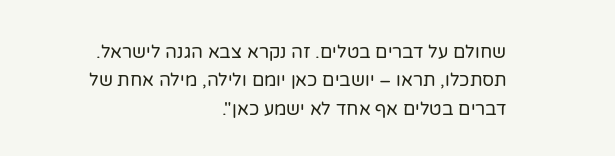שחולם על דברים בטלים. זה נקרא צבא הגנה לישראל. תסתכלו, תראו – יושבים כאן יומם ולילה, מילה אחת של דברים בטלים אף אחד לא ישמע כאן".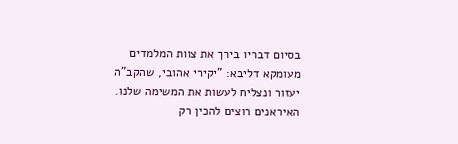בסיום דבריו בירך את צוות המלמדים מעומקא דליבא: "יקירי אהובי, שהקב"ה יעזור ונצליח לעשות את המשימה שלנו. האיראנים רוצים להכין רק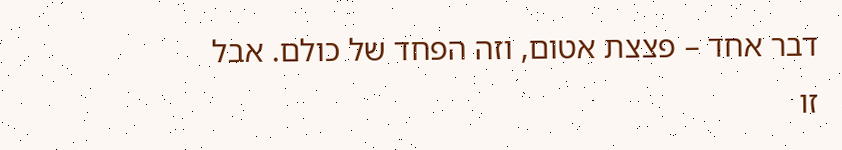דבר אחד – פצצת אטום, וזה הפחד של כולם. אבל זו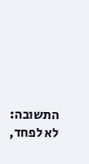התשובה: לא לפחד,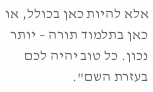אלא להיות כאן בכולל, או כאן בתלמוד תורה – יותר נכון. כל טוב יהיה לכם בעזרת השם".